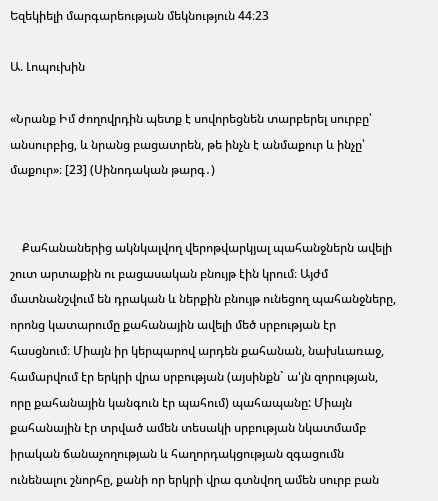Եզեկիելի մարգարեության մեկնություն 44։23

Ա. Լոպուխին

«Նրանք Իմ ժողովրդին պետք է սովորեցնեն տարբերել սուրբը՝ անսուրբից, և նրանց բացատրեն, թե ինչն է անմաքուր և ինչը՝ մաքուր»։ [23] (Սինոդական թարգ․)


    Քահանաներից ակնկալվող վերոթվարկյալ պահանջներն ավելի շուտ արտաքին ու բացասական բնույթ էին կրում։ Այժմ մատնանշվում են դրական և ներքին բնույթ ունեցող պահանջները, որոնց կատարումը քահանային ավելի մեծ սրբության էր հասցնում։ Միայն իր կերպարով արդեն քահանան, նախևառաջ,  համարվում էր երկրի վրա սրբության (այսինքն` ա'յն զորության, որը քահանային կանգուն էր պահում) պահապանը: Միայն քահանային էր տրված ամեն տեսակի սրբության նկատմամբ իրական ճանաչողության և հաղորդակցության զգացումն ունենալու շնորհը, քանի որ երկրի վրա գտնվող ամեն սուրբ բան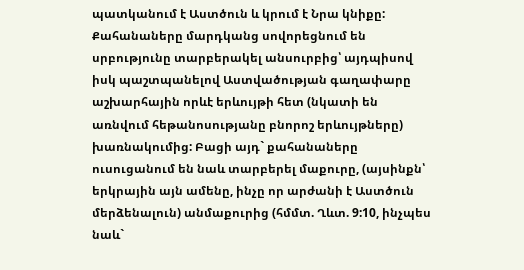պատկանում է Աստծուն և կրում է Նրա կնիքը: Քահանաները մարդկանց սովորեցնում են սրբությունը տարբերակել անսուրբից՝ այդպիսով իսկ պաշտպանելով Աստվածության գաղափարը աշխարհային որևէ երևույթի հետ (նկատի են առնվում հեթանոսությանը բնորոշ երևույթները) խառնակումից: Բացի այդ` քահանաները ուսուցանում են նաև տարբերել մաքուրը, (այսինքն՝ երկրային այն ամենը, ինչը որ արժանի է Աստծուն մերձենալուն) անմաքուրից (հմմտ. Ղևտ. 9:10, ինչպես նաև`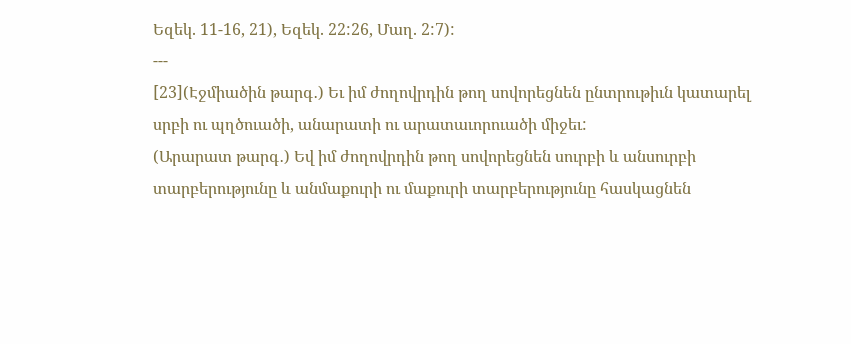Եզեկ. 11-16, 21), Եզեկ. 22:26, Մաղ. 2:7):
---
[23](Էջմիածին թարգ․) Եւ իմ ժողովրդին թող սովորեցնեն ընտրութիւն կատարել սրբի ու պղծուածի, անարատի ու արատաւորուածի միջեւ:
(Արարատ թարգ․) Եվ իմ ժողովրդին թող սովորեցնեն սուրբի և անսուրբի տարբերությունը և անմաքուրի ու մաքուրի տարբերությունը հասկացնեն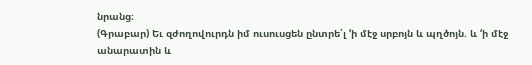նրանց։
(Գրաբար) Եւ զժողովուրդն իմ ուսուսցեն ընտրե՛լ ‘ի մէջ սրբոյն և պղծոյն. և ‘ի մէջ անարատին և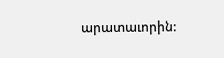արատաւորին: